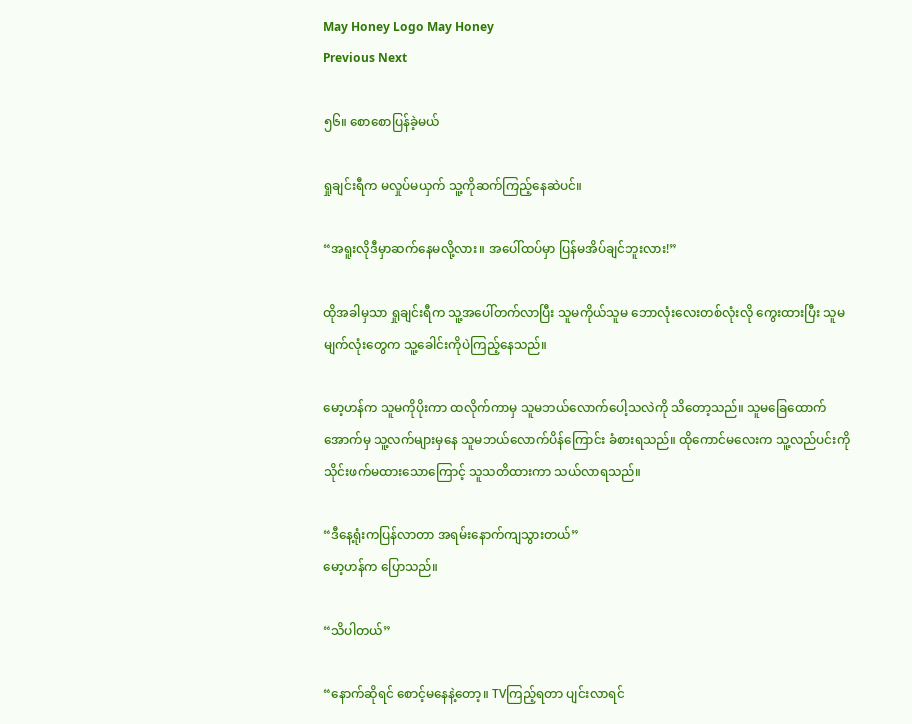May Honey Logo May Honey
Previous Next

၅၆။ စောစောပြန်ခဲ့မယ်

ရှုချင်းရီက မလှုပ်မယှက် သူ့ကိုဆက်ကြည့်နေဆဲပင်။

“အရူးလိုဒီမှာဆက်နေမလို့လား။ အပေါ်ထပ်မှာ ပြန်မအိပ်ချင်ဘူးလား!”

ထိုအခါမှသာ ရှုချင်းရီက သူ့အပေါ်တက်လာပြီး သူမကိုယ်သူမ ဘောလုံးလေးတစ်လုံးလို ကွေးထားပြီး သူမမျက်လုံးတွေက သူ့ခေါင်းကိုပဲကြည့်နေသည်။

မော့ဟန်က သူမကိုပိုးကာ ထလိုက်ကာမှ သူမဘယ်လောက်ပေါ့သလဲကို သိတော့သည်။ သူမခြေထောက်အောက်မှ သူ့လက်များမှနေ သူမဘယ်လောက်ပိန်ကြောင်း ခံစားရသည်။ ထိုကောင်မလေးက သူ့လည်ပင်းကို သိုင်းဖက်မထားသောကြောင့် သူသတိထားကာ သယ်လာရသည်။

“ဒီနေ့ရုံးကပြန်လာတာ အရမ်းနောက်ကျသွားတယ်”
မော့ဟန်က ပြောသည်။

“သိပါတယ်”

“နောက်ဆိုရင် စောင့်မနေနဲ့တော့။ TVကြည့်ရတာ ပျင်းလာရင်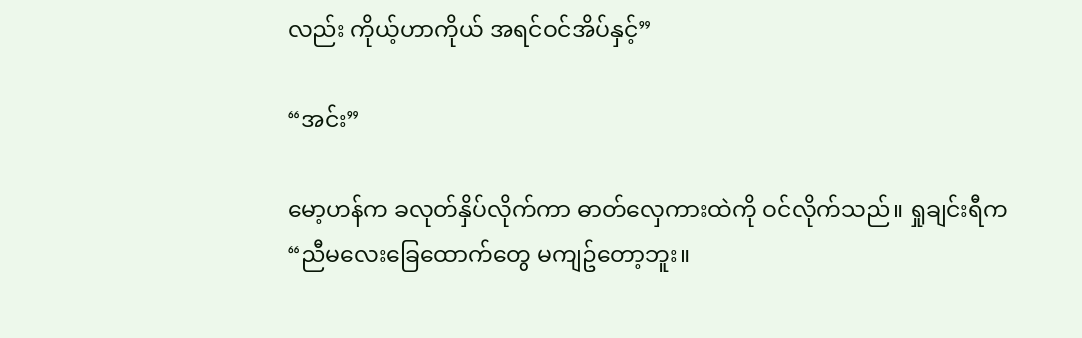လည်း ကိုယ့်ဟာကိုယ် အရင်ဝင်အိပ်နှင့်”

“အင်း”

မော့ဟန်က ခလုတ်နှိပ်လိုက်ကာ ဓာတ်လှေကားထဲကို ဝင်လိုက်သည်။ ရှုချင်းရီက
“ညီမလေးခြေထောက်တွေ မကျဥ်တော့ဘူး။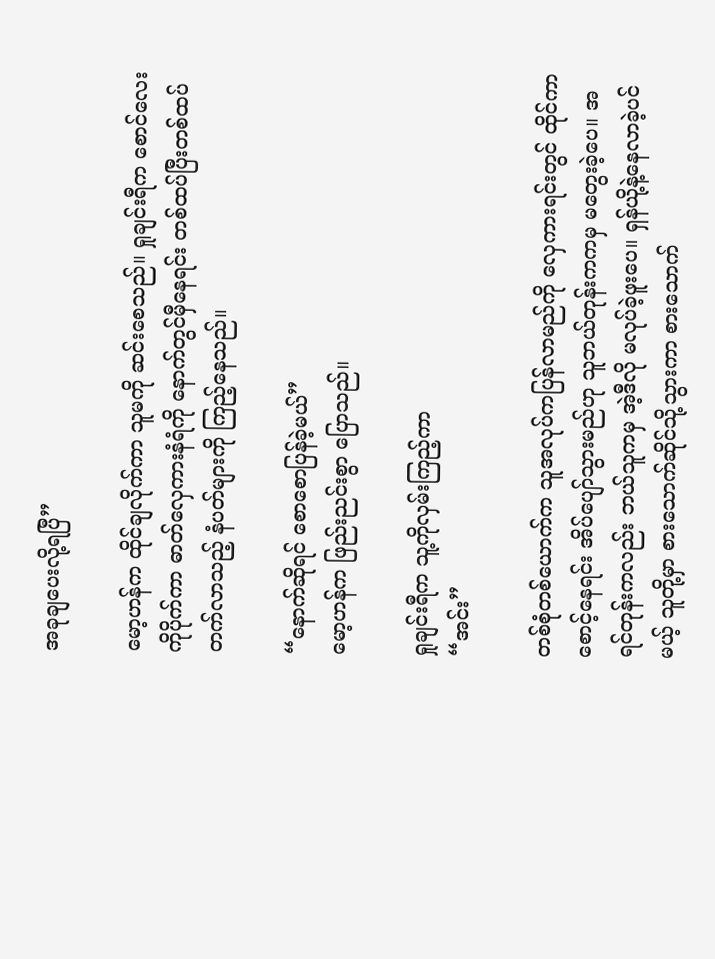အခုချပေးလို့ရပြီ”

မော့ဟန်က ထိုင်ချလိုက်ကာ သူမကို ဆင်းစေသည်။ ရှုချင်းရီက စောင်လေးကိုပိုက်ကာ ဓာတ်လှေကားနံရံကို နောက်တွင်မှီနေရင်း တစ်ထပ်ပြီးတစ်ထပ်တက်လာသည့် နံပတ်များကို ကြည့်နေသည်။

“နောက်ဆိုရင် စောစောပြန်ခဲ့မယ်”
မော့ဟန်က ဖြည်းညင်းစွာ ပြောသည်။

ရှုချင်းရီက သူ့ကိုလှမ်းကြည့်ကာ
“အင်း”

တစ်စုံတစ်ယောက်က သူအလုပ်ကပြန်လာမည်ကို လှေကားရင်းတွင် ထိုင်ကာ စောင့်နေရင်း အိပ်ပျော်သွားမည်ဟု သူဘယ်တုန်းကကမှ မတွေးခဲ့ပေ။ အရင်တုန်းကလည်း ဘယ်သူကမှ အဲ့ဒီလို မလုပ်ခဲ့ဖူးပေ။ ရှန်ယို့နဲ့နေလာခဲ့ပင်မယ့် သူတို့မှာ စားသောက်ဆိုင်သို့သွားကာ စားသောက်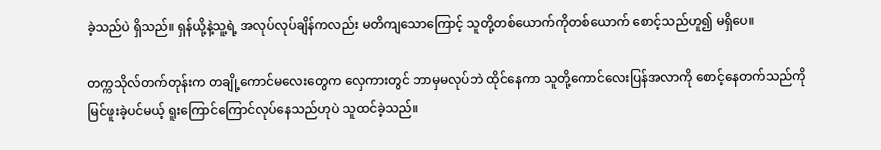ခဲ့သည်ပဲ ရှိသည်။ ရှန်ယို့နဲ့သူ့ရဲ့ အလုပ်လုပ်ချိန်ကလည်း မတိကျသောကြောင့် သူတို့တစ်ယောက်ကိုတစ်ယောက် စောင့်သည်ဟူ၍ မရှိပေ။

တက္ကသိုလ်တက်တုန်းက တချို့ကောင်မလေးတွေက လှေကားတွင် ဘာမှမလုပ်ဘဲ ထိုင်နေကာ သူတို့ကောင်လေးပြန်အလာကို စောင့်နေတက်သည်ကို မြင်ဖူးခဲ့ပင်မယ့် ရူးကြောင်ကြောင်လုပ်နေသည်ဟုပဲ သူထင်ခဲ့သည်။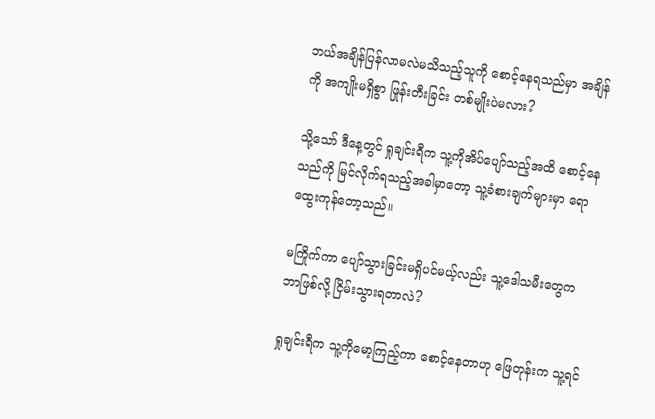ဘယ်အချိန်ပြန်လာမလဲမသိသည့်သူကို စောင့်နေရသည်မှာ အချိန်ကို အကျိုးမရှိစွာ ဖြုန်းတီးခြင်း တစ်မျိုးပဲမလား?

သို့သော် ဒီနေ့တွင် ရှုချင်းရီက သူ့ကိုအိပ်ပျော်သည့်အထိ စောင့်နေသည်ကို မြင်လိုက်ရသည့်အခါမှာတော့ သူ့ခံစားချက်များမှာ ရောထွေးကုန်တော့သည်။

မကြိုက်ကာ ပျော်သွားခြင်းမရှိပင်မယ့်လည်း သူ့ဒေါသမီးတွေက ဘာဖြစ်လို့ ငြိမ်းသွားရတာလဲ?

ရှုချင်းရီက သူ့ကိုမော့ကြည့်ကာ စောင့်နေတာဟု ဖြေတုန်းက သူ့ရင်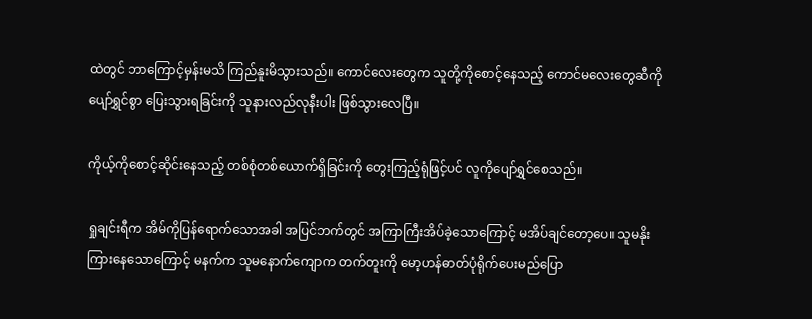ထဲတွင် ဘာကြောင့်မှန်းမသိ ကြည်နူးမိသွားသည်။ ကောင်လေးတွေက သူတို့ကိုစောင့်နေသည့် ကောင်မလေးတွေဆီကို ပျော်ရွှင်စွာ ပြေးသွားရခြင်းကို သူနားလည်လုနီးပါး ဖြစ်သွားလေပြီ။

ကိုယ့်ကိုစောင့်ဆိုင်းနေသည့် တစ်စုံတစ်ယောက်ရှိခြင်းကို တွေးကြည့်ရုံဖြင့်ပင် လူကိုပျော်ရွှင်စေသည်။

ရှုချင်းရီက အိမ်ကိုပြန်ရောက်သောအခါ အပြင်ဘက်တွင် အကြာကြီးအိပ်ခဲ့သောကြောင့် မအိပ်ချင်တော့ပေ။ သူမနိုးကြားနေသောကြောင့် မနက်က သူမနောက်ကျောက တက်တူးကို မော့ဟန်ဓာတ်ပုံရိုက်ပေးမည်ပြော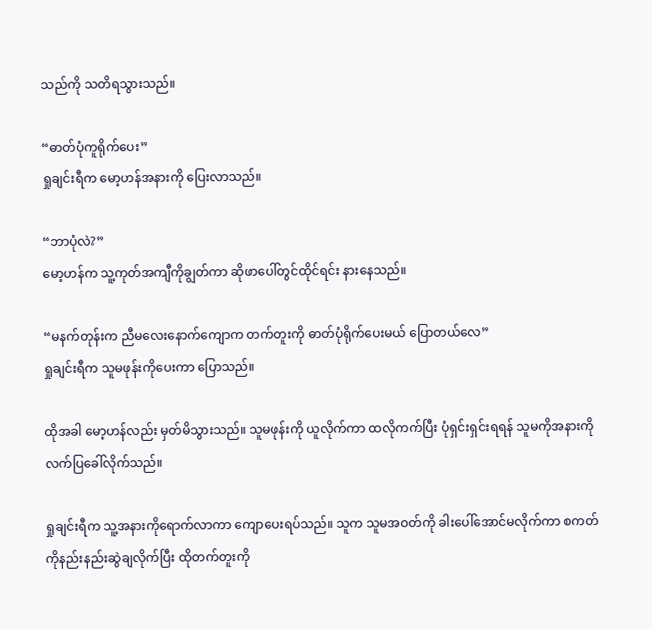သည်ကို သတိရသွားသည်။

“ဓာတ်ပုံကူရိုက်ပေး”
ရှုချင်းရီက မော့ဟန်အနားကို ပြေးလာသည်။

“ဘာပုံလဲ?”
မော့ဟန်က သူ့ကုတ်အကျီကိုချွတ်ကာ ဆိုဖာပေါ်တွင်ထိုင်ရင်း နားနေသည်။

“မနက်တုန်းက ညီမလေးနောက်ကျောက တက်တူးကို ဓာတ်ပုံရိုက်ပေးမယ် ပြောတယ်လေ”
ရှုချင်းရီက သူမဖုန်းကိုပေးကာ ပြောသည်။

ထိုအခါ မော့ဟန်လည်း မှတ်မိသွားသည်။ သူမဖုန်းကို ယူလိုက်ကာ ထလိုကက်ပြီး ပုံရှင်းရှင်းရရန် သူမကိုအနားကို လက်ပြခေါ်လိုက်သည်။

ရှုချင်းရီက သူ့အနားကိုရောက်လာကာ ကျောပေးရပ်သည်။ သူက သူမအဝတ်ကို ခါးပေါ်အောင်မလိုက်ကာ စကတ်ကိုနည်းနည်းဆွဲချလိုက်ပြီး ထိုတက်တူးကို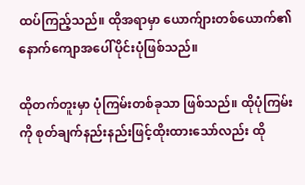ထပ်ကြည့်သည်။ ထိုအရာမှာ ယောက်ျားတစ်ယောက်၏ နောက်ကျောအပေါ်ပိုင်းပုံဖြစ်သည်။

ထိုတက်တူးမှာ ပုံကြမ်းတစ်ခုသာ ဖြစ်သည်။ ထိုပုံကြမ်းကို စုတ်ချက်နည်းနည်းဖြင့်ထိုးထားသော်လည်း ထို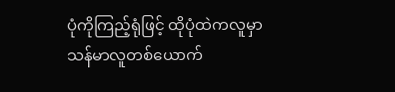ပုံကိုကြည့်ရုံဖြင့် ထိုပုံထဲကလူမှာ သန်မာလူတစ်ယောက်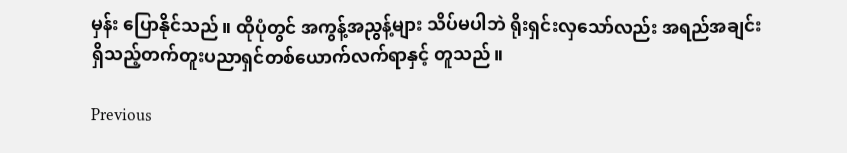မှန်း ပြောနိုင်သည်။ ထိုပုံတွင် အကွန့်အညွန့်များ သိပ်မပါဘဲ ရိုးရှင်းလှသော်လည်း အရည်အချင်းရှိသည့်တက်တူးပညာရှင်တစ်ယောက်လက်ရာနှင့် တူသည်။

Previous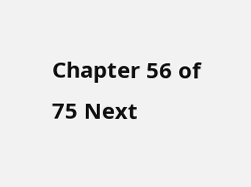Chapter 56 of 75 Next